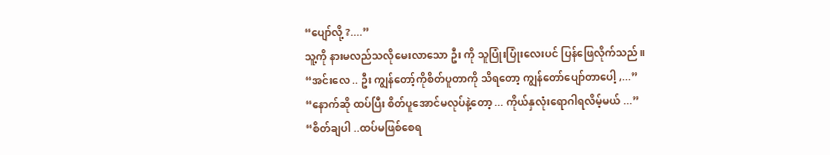“ပျော်လို့ ?....”
သူ့ကို နားမလည်သလိုမေးလာသော ဦး ကို သူပြုံးပြုံးလေးပင် ပြန်ဖြေလိုက်သည်။
“အင်းလေ .. ဦး ကျွန်တော့်ကိုစိတ်ပူတာကို သိရတော့ ကျွန်တော်ပျော်တာပေါ့ ,...”
“နောက်ဆို ထပ်ပြီး စိတ်ပူအောင်မလုပ်နဲ့တော့ ... ကိုယ်နှလုံးရောဂါရလိမ့်မယ် ...”
“စိတ်ချပါ ..ထပ်မဖြစ်စေရ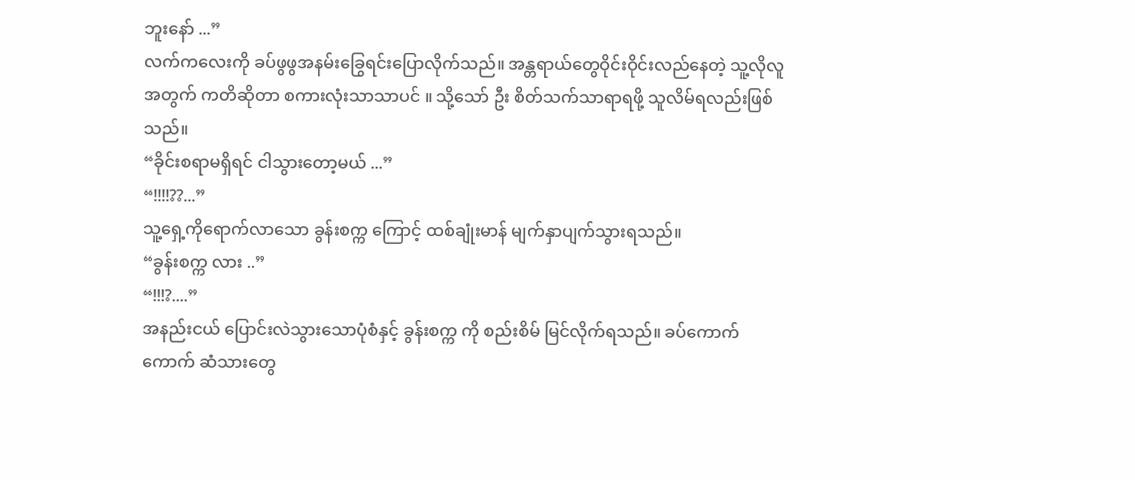ဘူးနော် ...”
လက်ကလေးကို ခပ်ဖွဖွအနမ်းခြွေရင်းပြောလိုက်သည်။ အန္တရာယ်တွေဝိုင်းဝိုင်းလည်နေတဲ့ သူ့လိုလူအတွက် ကတိဆိုတာ စကားလုံးသာသာပင် ။ သို့သော် ဦး စိတ်သက်သာရာရဖို့ သူလိမ်ရလည်းဖြစ်သည်။
“ခိုင်းစရာမရှိရင် ငါသွားတော့မယ် ...”
“!!!!??...”
သူ့ရှေ့ကိုရောက်လာသော ခွန်းစက္က ကြောင့် ထစ်ချုံးမာန် မျက်နှာပျက်သွားရသည်။
“ခွန်းစက္က လား ..”
“!!!?....”
အနည်းငယ် ပြောင်းလဲသွားသောပုံစံနှင့် ခွန်းစက္က ကို စည်းစိမ် မြင်လိုက်ရသည်။ ခပ်ကောက်ကောက် ဆံသားတွေ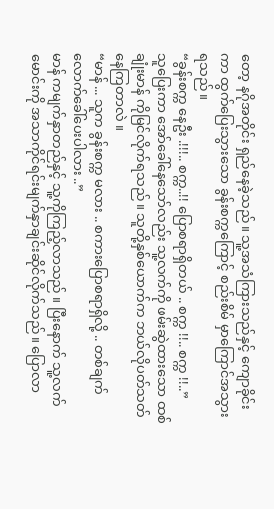တော့ နဂိုအတိုင်း ရှည်နေခဲ့သည်။ သူ့အသံကြားသည်နှင့် ကျောခိုင်းကာ ထွက်ပြေးသွားသော ခွန်းစက္ကကြောင့် စည်းစိမ် မှာကြောင်အသွားရသည်။
“ခွန်းစက္က နေဦး .!!!.. စက္က..!! ပြောစရာရှိတယ် .. စက္က !!.. စက္က !!..”
သူပြေးကာ အော်ခေါ်နေသော်လည်း သူ့လက်ကို ဖမ်းဆွဲထားသော ထစ်ချုံးမာန် ကိုမြင်လိုက်ရသည်။ သူတို့နှစ်ယောက်က ဘယ်လိုပတ်သတ်နေကြတာလဲ ။
“မာန် ... သူက ခွန်းစက္က မလား .. စကားပြောစရာရှိလို့ .. တစ်ချက်လောက်ခေါ်ပေးပါလား ..”
မာန် ကမျက်နှာတည်နှင့် သူ့ကိုကြည့်လာသည် ။ ပြီးနောက် သူ့လက်မောင်းကို အသာကိုင်ရင်းမျက်နှာချင်းဆိုင်လိုက်သည်။ ပြောလာ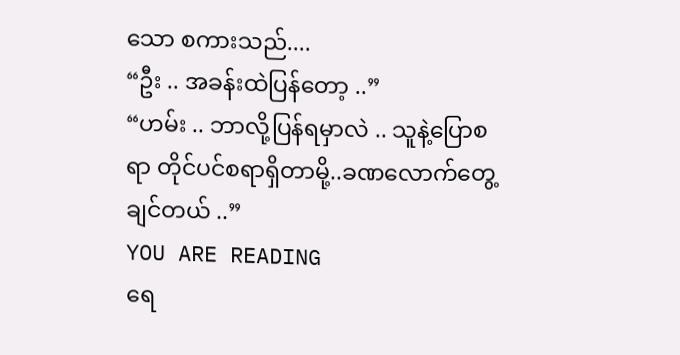သော စကားသည်....
“ဦး .. အခန်းထဲပြန်တော့ ..”
“ဟမ်း .. ဘာလို့ပြန်ရမှာလဲ .. သူနဲ့ပြောစရာ တိုင်ပင်စရာရှိတာမို့..ခဏလောက်တွေ့ချင်တယ် ..”
YOU ARE READING
ရေ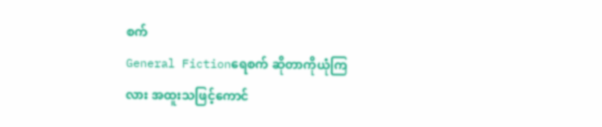စက်
General Fictionရေစက် ဆိုတာကိုယုံကြလား အထူးသဖြင့်ကောင်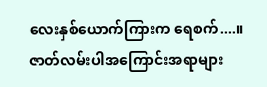လေးနှစ်ယောက်ကြားက ရေစက်....။ ဇာတ်လမ်းပါအကြောင်းအရာများ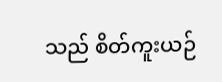သည် စိတ်ကူးယဉ်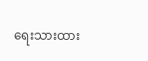ရေးသားထား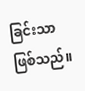ခြင်းသာဖြစ်သည်။